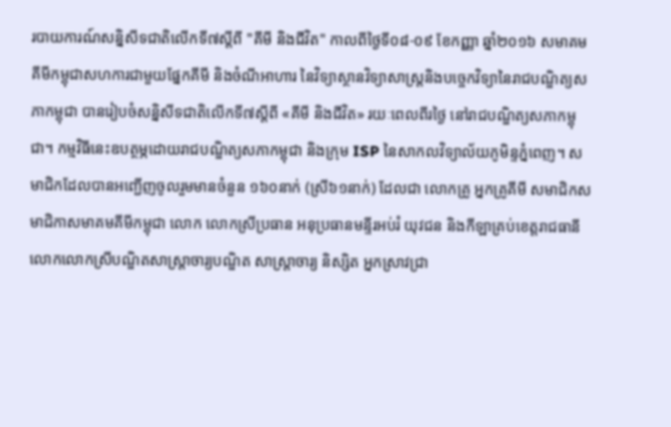របាយការណ៍សន្និសីទជាតិលើកទី៧ស្តីពី "គីមី និងជីវិត" កាលពីថ្ងៃទី០៨-០៩ ខែកញ្ញា ឆ្នាំ២០១៦ សមាគមគីមីកម្ពុជាសហការជាមួយផ្នែកគីមី និងចំណីអាហារ នៃវិទ្យាស្ថានវិទ្យាសាស្រ្តនិងបច្ចេកវិទ្យានៃរាជបណ្ឌិត្យសភាកម្ពុជា បានរៀបចំសន្និសីទជាតិលើកទី៧ស្តីពី «គីមី និងជីវិត» រយៈពេលពីរថ្ងៃ នៅរាជបណ្ឌិត្យសភាកម្ពុជា។ កម្មវិធីនេះឧបត្ថម្ភដោយរាជបណ្ឌិត្យសភាកម្ពុជា និងក្រុម ISP នៃសាកលវិទ្យាល័យភូមិន្ទភ្នំពេញ។ សមាជិកដែលបានអញ្ជើញចូលរួមមានចំនួន ១៦០នាក់ (ស្រី៦១នាក់) ដែលជា លោកគ្រូ អ្នកគ្រូគីមី សមាជិកសមាជិកាសមាគមគីមីកម្ពុជា លោក លោកស្រីប្រធាន អនុប្រធានមន្ទីរអប់រំ យុវជន និងកីឡាគ្រប់ខេត្តរាជធានី លោកលោកស្រីបណ្ឌិតសាស្រ្តាចារ្យបណ្ឌិត សាស្រ្តាចារ្យ និស្សិត អ្នកស្រាវជ្រា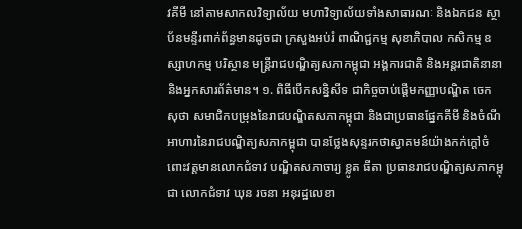វគីមី នៅតាមសាកលវិទ្យាល័យ មហាវិទ្យាល័យទាំងសាធារណៈ និងឯកជន ស្ថាប័នមន្ទីរពាក់ព័ន្ធមានដូចជា ក្រសួងអប់រំ ពាណិជ្ជកម្ម សុខាភិបាល កសិកម្ម ឧស្សាហកម្ម បរិស្ថាន មន្ត្រីរាជបណ្ឌិត្យសភាកម្ពុជា អង្គការជាតិ និងអន្តរជាតិនានា និងអ្នកសារព័ត៌មាន។ ១. ពិធីបើកសន្និសីទ ជាកិច្ចចាប់ផ្តើមកញ្ញាបណ្ឌិត ចេក សុថា សមាជិកបម្រុងនៃរាជបណ្ឌិតសភាកម្ពុជា និងជាប្រធានផ្នែកគីមី និងចំណីអាហារនៃរាជបណ្ឌិត្យសភាកម្ពុជា បានថ្លែងសុន្ទរកថាស្វាគមន៍យ៉ាងកក់ក្តៅចំពោះវត្តមានលោកជំទាវ បណ្ឌិតសភាចារ្យ ខ្លូត ធីតា ប្រធានរាជបណ្ឌិត្យសភាកម្ពុជា លោកជំទាវ ឃុន រចនា អនុរដ្ឋលេខា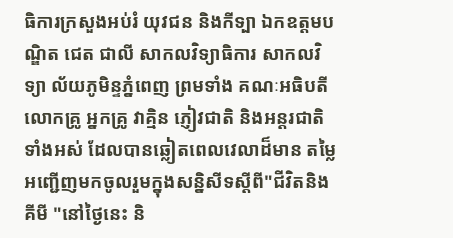ធិការក្រសួងអប់រំ យុវជន និងកីទ្បា ឯកឧត្តមបណ្ឌិត ជេត ជាលី សាកលវិទ្យាធិការ សាកលវិទ្យា ល័យភូមិន្ទភ្នំពេញ ព្រមទាំង គណៈអធិបតី លោកគ្រូ អ្នកគ្រូ វាគ្មិន ភ្ញៀវជាតិ និងអន្តរជាតិទាំងអស់ ដែលបានឆ្លៀតពេលវេលាដ៏មាន តម្លៃអញ្ជើញមកចូលរួមក្នុងសន្និសីទស្ដីពី"ជីវិតនិង គីមី "នៅថ្ងៃនេះ និ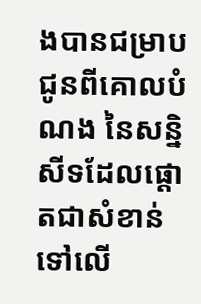ងបានជម្រាបជូនពីគោលបំណង នៃសន្និ សីទដែលផ្តោតជាសំខាន់ទៅលើ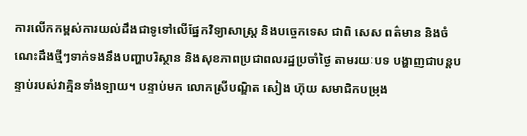ការលើកកម្ពស់ការយល់ដឹងជាទូទៅលើផ្នែកវិទ្យាសាស្ត្រ និងបច្ចេកទេស ជាពិ សេស ពត៌មាន និងចំណេះដឹងថ្មីៗទាក់ទងនឹងបញ្ហាបរិស្ថាន និងសុខភាពប្រជាពលរដ្ឋប្រចាំថ្ងៃ តាមរយៈបទ បង្ហាញជាបន្តបន្ទាប់របស់វាគ្មិនទាំងទ្បាយ។ បន្ទាប់មក លោកស្រីបណ្ឌិត សៀង ហ៊ុយ សមាជិកបម្រុង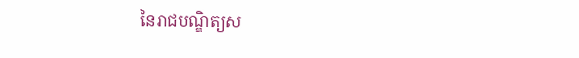នៃរាជបណ្ឌិត្យស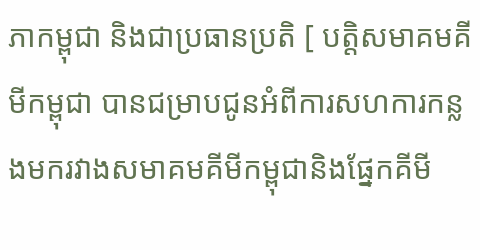ភាកម្ពុជា និងជាប្រធានប្រតិ [ បត្តិសមាគមគីមីកម្ពុជា បានជម្រាបជូនអំពីការសហការកន្លងមករវាងសមាគមគីមីកម្ពុជានិងផ្នែកគីមី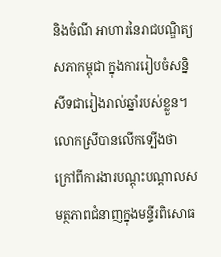និងចំណី អាហារនៃរាជបណ្ឌិត្យសភាកម្ពុជា ក្នុងការរៀបចំសន្និសីទជារៀងរាល់ឆ្នាំរបស់ខ្លួន។ លោកស្រីបានលើកទ្បើងថា ក្រៅពីការងារបណ្តុះបណ្តាលសមត្ថភាពជំនាញក្នុងមន្ទីរពិសោធ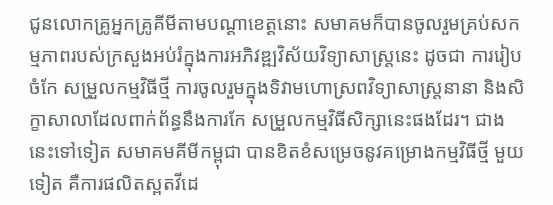ជូនលោកគ្រូអ្នកគ្រូគីមីតាមបណ្តាខេត្តនោះ សមាគមក៏បានចូលរួមគ្រប់សកម្មភាពរបស់ក្រសួងអប់រំក្នុងការអភិវឌ្ឍវិស័យវិទ្យាសាស្ត្រនេះ ដូចជា ការរៀបចំកែ សម្រួលកម្មវិធីថ្មី ការចូលរួមក្នុងទិវាមហោស្រពវិទ្យាសាស្ត្រនានា និងសិក្ខាសាលាដែលពាក់ព័ន្ធនឹងការកែ សម្រួលកម្មវិធីសិក្សានេះផងដែរ។ ជាងនេះទៅទៀត សមាគមគីមីកម្ពុជា បានខិតខំសម្រេចនូវគម្រោងកម្មវិធីថ្មី មួយទៀត គឺការផលិតស្ពតវីដេ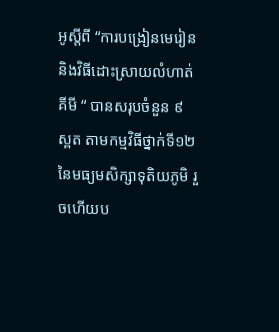អូស្តីពី “ការបង្រៀនមេរៀន និងវិធីដោះស្រាយលំហាត់គីមី “ បានសរុបចំនួន ៩ ស្ពត តាមកម្មវិធីថ្នាក់ទី១២នៃមធ្យមសិក្សាទុតិយភូមិ រួចហើយប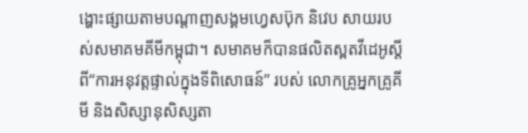ង្ហោះផ្សាយតាមបណ្តាញសង្គមហ្វេសប៊ុក និវេប សាយរបស់សមាគមគីមីកម្ពុជា។ សមាគមក៏បានផលិតស្ពតវីដេអូស្តីពី“ការអនុវត្តផ្ទាល់ក្នុងទីពិសោធន៍” របស់ លោកគ្រូអ្នកគ្រូគីមី និងសិស្សានុសិស្សតា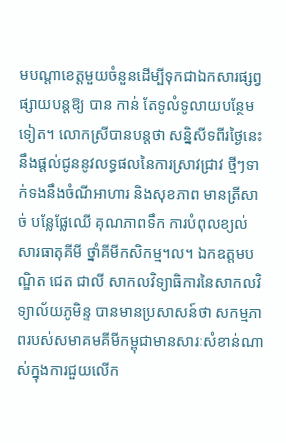មបណ្តាខេត្តមួយចំនួនដើម្បីទុកជាឯកសារផ្សព្វផ្សាយបន្តឱ្យ បាន កាន់ តែទូលំទូលាយបន្ថែមទៀត។ លោកស្រីបានបន្តថា សន្និសីទពីរថ្ងៃនេះនឹងផ្តល់ជូននូវលទ្ធផលនៃការស្រាវជ្រាវ ថ្មីៗទាក់ទងនឹងចំណីអាហារ និងសុខភាព មានត្រីសាច់ បន្លែផ្លែឈើ គុណភាពទឹក ការបំពុលខ្យល់ សារធាតុគីមី ថ្នាំគីមីកសិកម្ម។ល។ ឯកឧត្តមបណ្ឌិត ជេត ជាលី សាកលវិទ្យាធិការនៃសាកលវិទ្យាល័យភូមិន្ទ បានមានប្រសាសន៍ថា សកម្មភាពរបស់សមាគមគីមីកម្ពុជាមានសារៈសំខាន់ណាស់ក្នុងការជួយលើក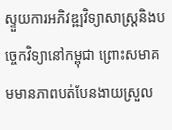ស្ទួយការអភិវឌ្ឍវិទ្យាសាស្រ្តនិងបច្ចេកវិទ្យានៅកម្ពុជា ព្រោះសមាគមមានភាពបត់បែនងាយស្រួល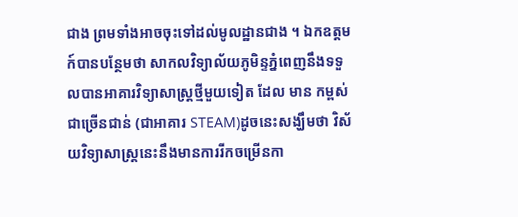ជាង ព្រមទាំងអាចចុះទៅដល់មូលដ្ឋានជាង ។ ឯកឧត្តមក៍បានបន្ថែមថា សាកលវិទ្យាល័យភូមិន្ទភ្នំពេញនឹងទទួលបានអាគារវិទ្យាសាស្រ្តថ្មីមួយទៀត ដែល មាន កម្ពស់ជាច្រើនជាន់ (ជាអាគារ STEAM)ដូចនេះសង្ឃឹមថា វិស័យវិទ្យាសាស្រ្តនេះនឹងមានការរីកចម្រើនកា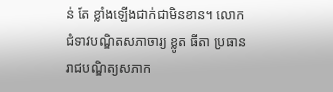ន់ តែ ខ្លាំងឡើងជាក់ជាមិនខាន។ លោកជំទាវបណ្ឌិតសភាចារ្យ ខ្លូត ធីតា ប្រធានរាជបណ្ឌិត្យសភាក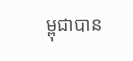ម្ពុជាបាន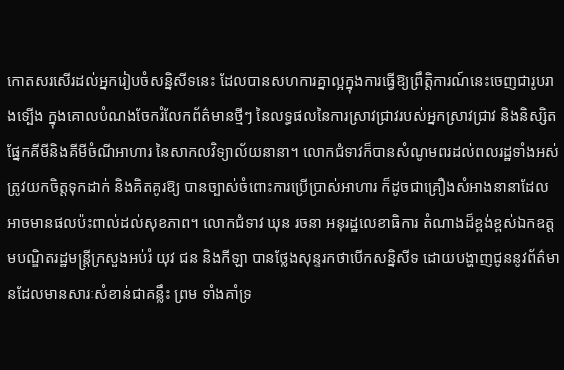កោតសរសើរដល់អ្នករៀបចំសន្និសីទនេះ ដែលបានសហការគ្នាល្អក្នុងការធ្វើឱ្យព្រឹត្តិការណ៍នេះចេញជារូបរាងទ្បើង ក្នុងគោលបំណងចែករំលែកព័ត៌មានថ្មីៗ នៃលទ្ធផលនៃការស្រាវជ្រាវរបស់អ្នកស្រាវជ្រាវ និងនិស្សិតផ្នែកគីមីនិងគីមីចំណីអាហារ នៃសាកលវិទ្យាល័យនានា។ លោកជំទាវក៏បានសំណូមពរដល់ពលរដ្ឋទាំងអស់ត្រូវយកចិត្តទុកដាក់ និងគិតគូរឱ្យ បានច្បាស់ចំពោះការប្រើប្រាស់អាហារ ក៏ដូចជាគ្រឿងសំអាងនានាដែលអាចមានផលប៉ះពាល់ដល់សុខភាព។ លោកជំទាវ ឃុន រចនា អនុរដ្ឋលេខាធិការ តំណាងដ៏ខ្ពង់ខ្ពស់ឯកឧត្តមបណ្ឌិតរដ្ឋមន្ត្រីក្រសួងអប់រំ យុវ ជន និងកីឡា បានថ្លែងសុន្ទរកថាបើកសន្និសីទ ដោយបង្ហាញជូននូវព័ត៌មានដែលមានសារៈសំខាន់ជាគន្លឹះ ព្រម ទាំងគាំទ្រ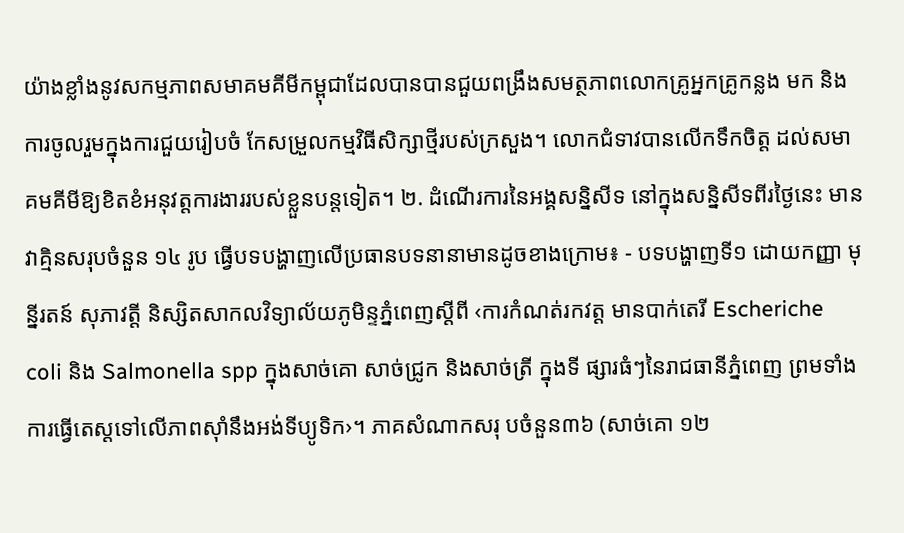យ៉ាងខ្លាំងនូវសកម្មភាពសមាគមគីមីកម្ពុជាដែលបានបានជួយពង្រឹងសមត្ថភាពលោកគ្រូអ្នកគ្រូកន្លង មក និងការចូលរួមក្នុងការជួយរៀបចំ កែសម្រួលកម្មវិធីសិក្សាថ្មីរបស់ក្រសួង។ លោកជំទាវបានលើកទឹកចិត្ត ដល់សមាគមគីមីឱ្យខិតខំអនុវត្តការងាររបស់ខ្លួនបន្តទៀត។ ២. ដំណើរការនៃអង្គសន្និសីទ នៅក្នុងសន្និសីទពីរថ្ងៃនេះ មានវាគ្មិនសរុបចំនួន ១៤ រូប ធ្វើបទបង្ហាញលើប្រធានបទនានាមានដូចខាងក្រោម៖ - បទបង្ហាញទី១ ដោយកញ្ញា មុន្នីរតន៍ សុភាវត្តី និស្សិតសាកលវិទ្យាល័យភូមិន្ទភ្នំពេញស្តីពី ‹ការកំណត់រកវត្ត មានបាក់តេរី Escheriche coli និង Salmonella spp ក្នុងសាច់គោ សាច់ជ្រូក និងសាច់ត្រី ក្នុងទី ផ្សារធំៗនៃរាជធានីភ្នំពេញ ព្រមទាំងការធ្វើតេស្តទៅលើភាពស៊ាំនឹងអង់ទីប្យូទិក›។ ភាគសំណាកសរុ បចំនួន៣៦ (សាច់គោ ១២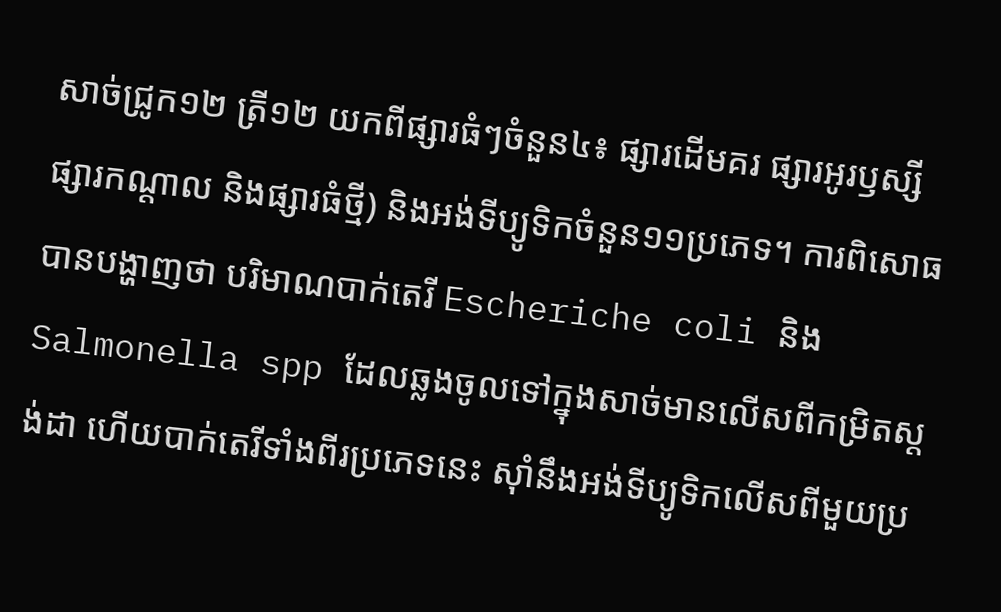សាច់ជ្រូក១២ ត្រី១២ យកពីផ្សារធំៗចំនួន៤៖ ផ្សារដើមគរ ផ្សារអូរឫស្សី ផ្សារកណ្ដាល និងផ្សារធំថ្មី) និងអង់ទីប្យូទិកចំនួន១១ប្រភេទ។ ការពិសោធបានបង្ហាញថា បរិមាណបាក់តេរី Escheriche coli និង Salmonella spp ដែលឆ្លងចូលទៅក្នុងសាច់មានលើសពីកម្រិតស្ដង់ដា ហើយបាក់តេរីទាំងពីរប្រភេទនេះ ស៊ាំនឹងអង់ទីប្យូទិកលើសពីមួយប្រ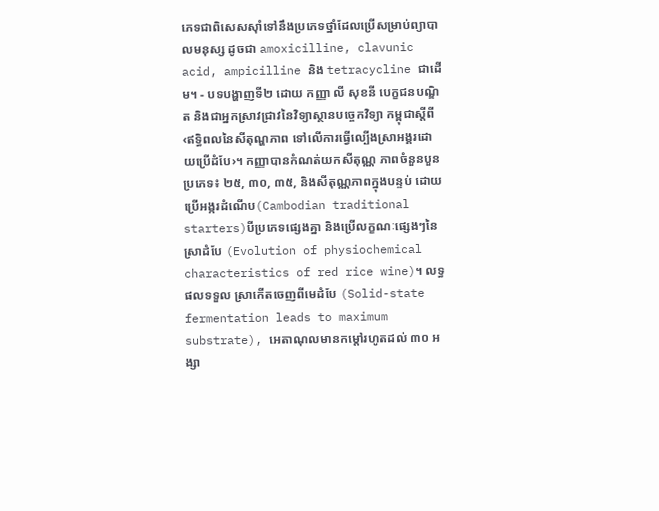ភេទជាពិសេសស៊ាំទៅនឹងប្រភេទថ្នាំដែលប្រើសម្រាប់ព្យាបាលមនុស្ស ដូចជា amoxicilline, clavunic acid, ampicilline និង tetracycline ជាដើម។ - បទបង្ហាញទី២ ដោយ កញ្ញា លី សុខនី បេក្ខជនបណ្ឌិត និងជាអ្នកស្រាវជ្រាវនៃវិទ្យាស្ថានបច្ចេកវិទ្យា កម្ពុជាស្តីពី ‹ឥទ្ធិពលនៃសីតុណ្ហភាព ទៅលើការធ្វើល្បើងស្រាអង្គរដោយប្រើដំបែ›។ កញ្ញាបានកំណត់យកសីតុណ្ណ ភាពចំនួនបួនប្រភេទ៖ ២៥, ៣០, ៣៥, និងសីតុណ្ណភាពក្នុងបន្ទប់ ដោយប្រើអង្ករដំណើប(Cambodian traditional starters)បីប្រភេទផ្សេងគ្នា និងប្រើលក្ខណៈផ្សេងៗនៃស្រាដំបែ (Evolution of physiochemical characteristics of red rice wine)។ លទ្ធផលទទួល ស្រាកើតចេញពីមេដំបែ (Solid-state fermentation leads to maximum substrate), អេតាណុលមានកម្តៅរហូតដល់ ៣០ អង្សា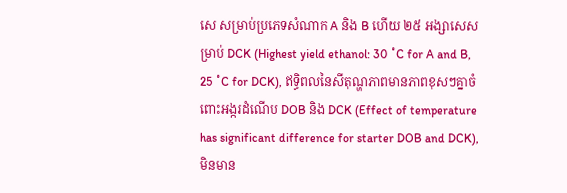សេ សម្រាប់ប្រភេទសំណាក A និង B ហើយ ២៥ អង្សាសេសម្រាប់ DCK (Highest yield ethanol: 30 ˚C for A and B, 25 ˚C for DCK), ឥទ្ធិពលនៃសីតុណ្ហភាពមានភាពខុសៗគ្នាចំពោះអង្ករដំណើប DOB និង DCK (Effect of temperature has significant difference for starter DOB and DCK), មិនមាន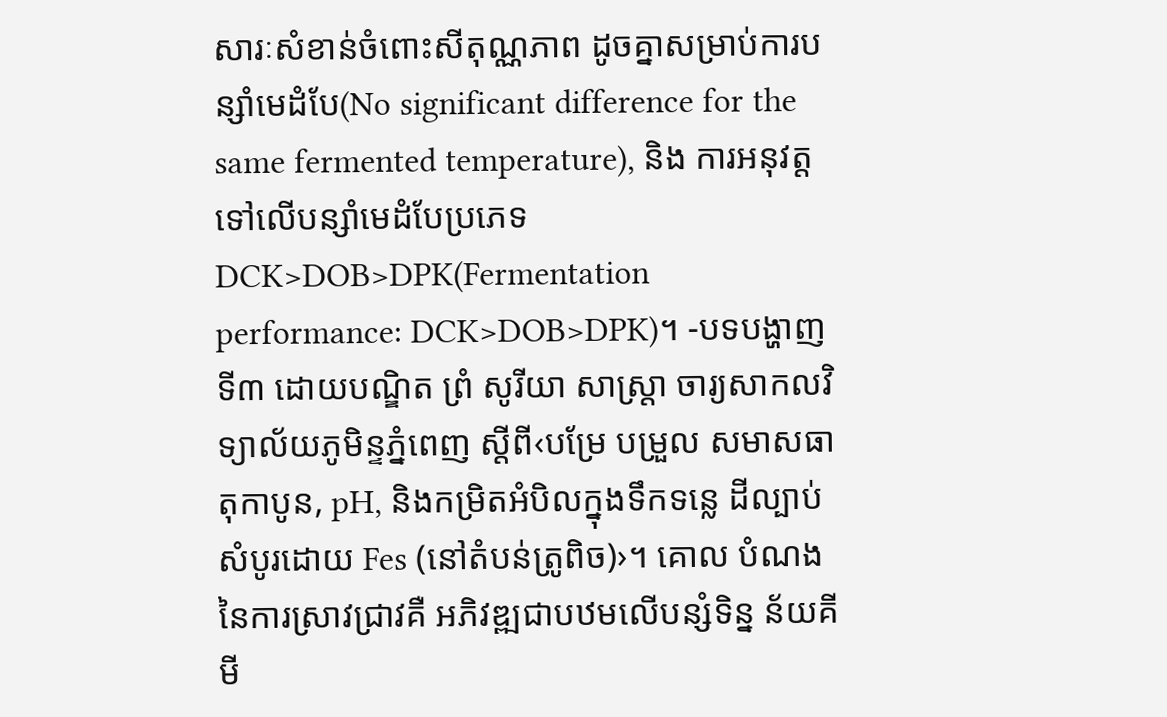សារៈសំខាន់ចំពោះសីតុណ្ណភាព ដូចគ្នាសម្រាប់ការបន្សាំមេដំបែ(No significant difference for the same fermented temperature), និង ការអនុវត្តទៅលើបន្សាំមេដំបែប្រភេទ DCK>DOB>DPK(Fermentation performance: DCK>DOB>DPK)។ -បទបង្ហាញទី៣ ដោយបណ្ឌិត ព្រំ សូរីយា សាស្រ្តា ចារ្យសាកលវិទ្យាល័យភូមិន្ទភ្នំពេញ ស្តីពី‹បម្រែ បម្រួល សមាសធាតុកាបូន, pH, និងកម្រិតអំបិលក្នុងទឹកទន្លេ ដីល្បាប់សំបូរដោយ Fes (នៅតំបន់ត្រូពិច)›។ គោល បំណងនៃការស្រាវជ្រាវគឺ អភិវឌ្ឍជាបឋមលើបន្សំទិន្ន ន័យគីមី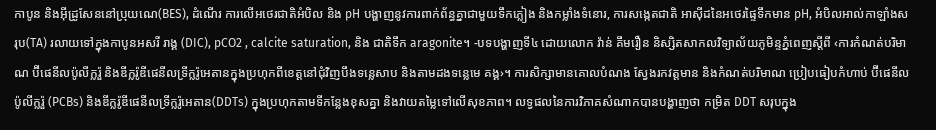កាបូន និងអ៊ីដ្រូសែននៅប្រុយណេ(BES), ដំណើរ ការលើអថេរជាតិអំបិល និង pH បង្ហាញនូវការពាក់ព័ន្ធគ្នាជាមួយទឹកភ្លៀង និងកម្លាំងទំនោរ, ការសង្កេតជាតិ អាស៊ីដនៃអថេរផ្ទៃទឹកមាន pH, អំបិលអាល់កាឡាំងសរុប(TA) រលាយទៅក្នុងកាបូនអសរី រាង្គ (DIC), pCO2 , calcite saturation, និង ជាតិទឹក aragonite។ -បទបង្ហាញទី៤ ដោយលោក វ៉ាន់ គឹមរឿន និស្សិតសាកលវិទ្យាល័យភូមិន្ទភ្នំពេញស្តីពី ‹ការកំណត់បរិមាណ ប៊ីផេនីលប៉ូលីក្លរ៉ួ និងឌីក្លរ៉ូឌីផេនីលទ្រីក្លរ៉ូអេតានក្នុងប្រហុកពីខេត្តនៅជុំវិញបឹងទន្លេសាប និងតាមដងទន្លេមេ គង្គ›។ ការសិក្សាមានគោលបំណង ស្វែងរកវត្តមាន និងកំណត់បរិមាណ ប្រៀបធៀបកំហាប់ ប៊ីផេនីលប៉ូលីក្លរ៉ួ (PCBs) និងឌីក្លរ៉ូឌីផេនីលទ្រីក្លរ៉ូអេតាន(DDTs) ក្នុងប្រហុកតាមទីកន្លែងខុសគ្នា និងវាយតម្លៃទៅលើសុខភាព។ លទ្វផលនៃការវិភាគសំណាកបានបង្ហាញថា កម្រិត DDT សរុបក្នុង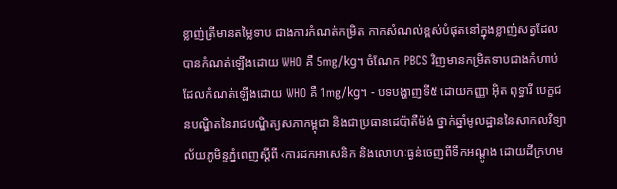ខ្លាញ់ត្រីមានតម្លៃទាប ជាងការកំណត់កម្រិត កាកសំណល់ខ្ពស់បំផុតនៅក្នុងខ្លាញ់សត្វដែលបានកំណត់ឡើងដោយ WHO គឺ 5mg/kg។ ចំណែក PBCS វិញមានកម្រិតទាបជាងកំហាប់ដែលកំណត់ឡើងដោយ WHO គឺ 1mg/kg។ - បទបង្ហាញទី៥ ដោយកញ្ញា អ៊ិត ពុទ្ធារី បេក្ខជនបណ្ឌិតនៃរាជបណ្ឌិត្យសភាកម្ពុជា និងជាប្រធានដេប៉ាតឺម៉ង់ ថ្នាក់ឆ្នាំមូលដ្ឋាននៃសាកលវិទ្យាល័យភូមិន្ទភ្នំពេញស្តីពី ‹ការដកអាសេនិក និងលោហៈធ្ងន់ចេញពីទឹកអណ្ដូង ដោយដីក្រហម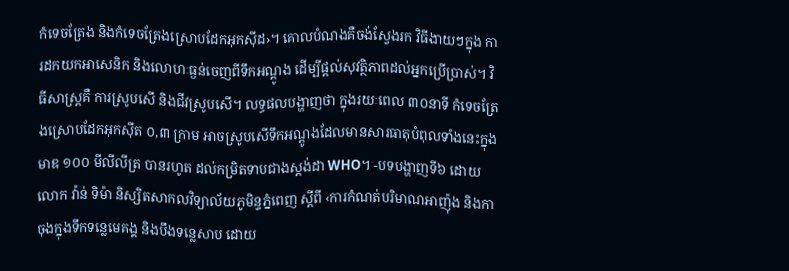កំទេចត្រែង និងកំទេចត្រែងស្រោបដែកអុកស៊ីដ›។ គោលបំណងគឺចង់ស្វែងរក វិធីងាយៗក្នុង ការដកយកអាសេនិក និងលោហៈធ្ងន់ចេញពីទឹកអណ្ដូង ដើម្បីផ្តល់សុវត្ថិភាពដល់អ្នកប្រើប្រាស់។ វិធីសាស្រ្តគឺ ការស្រូបសើ និងជីវស្រូបសើ។ លទ្ធផលបង្ហាញថា ក្នុងរយៈពេល ៣០នាទី កំទេចត្រែងស្រោបដែកអុកស៊ីត ០,៣ ក្រាម អាចស្រូបសើទឹកអណ្តូងដែលមានសារធាតុបំពុលទាំងនេះក្នុងមាឌ ១០០ មីលីលីត្រ បានរហូត ដល់កម្រិតទាបជាងស្តង់ដា WHO។ -បទបង្ហាញទី៦ ដោយលោក វ៉ាន់ ទិម៉ា និស្សិតសាកលវិទ្យាល័យភូមិន្ទភ្នំពេញ ស្តីពី ‹ការកំណត់បរិមាណអាញ៉ុង និងកាចុងក្នុងទឹកទន្លេមេគង្គ និងបឹងទន្លេសាប ដោយ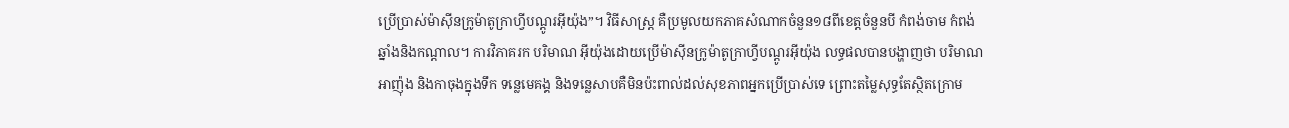ប្រើប្រាស់ម៉ាស៊ីនក្រូម៉ាតូក្រាហ្វីបណ្តូរអ៊ីយ៉ុង”។ វិធីសាស្រ្ត គឺប្រមូលយកភាគសំណាកចំនួន១៨ពីខេត្តចំនួនបី កំពង់ចាម កំពង់ឆ្នាំងនិងកណ្ដាល។ ការវិភាគរក បរិមាណ អ៊ីយ៉ុងដោយប្រើម៉ាស៊ីនក្រូម៉ាតូក្រាហ្វីបណ្តូរអ៊ីយ៉ុង លទ្ធផលបានបង្ហាញថា បរិមាណអាញ៉ុង និងកាចុងក្នុងទឹក ទន្លេមេគង្គ និងទន្លេសាបគឺមិនប៉ះពាល់ដល់សុខភាពអ្នកប្រើប្រាស់ទេ ព្រោះតម្លៃសុទ្ធតែស្ថិតក្រោម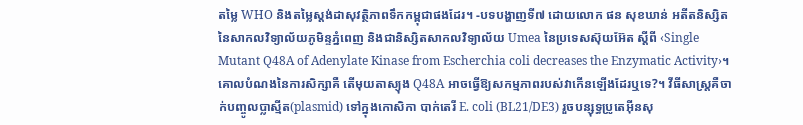តម្លៃ WHO និងតម្លៃស្តង់ដាសុវត្ថិភាពទឹកកម្ពុជាផងដែរ។ -បទបង្ហាញទី៧ ដោយលោក ផន សុខឃាន់ អតីតនិស្សិតនៃសាកលវិទ្យាល័យភូមិន្ទភ្នំពេញ និងជានិស្សិតសាកលវិទ្យាល័យ Umea នៃប្រទេសស៊ុយអ៊ែត ស្តីពី ‹Single Mutant Q48A of Adenylate Kinase from Escherchia coli decreases the Enzymatic Activity›។ គោលបំណងនៃការសិក្សាគឺ តើមុយតាស្យុង Q48A អាចធ្វើឱ្យសកម្មភាពរបស់វាកើនឡើងដែរឬទេ?។ វីធីសាស្រ្តគឺចាក់បញ្ចូលប្លាស្មីត(plasmid) ទៅក្នុងកោសិកា បាក់តេរី E. coli (BL21/DE3) រួចបន្សុទ្ធប្រូតេអ៊ីនសុ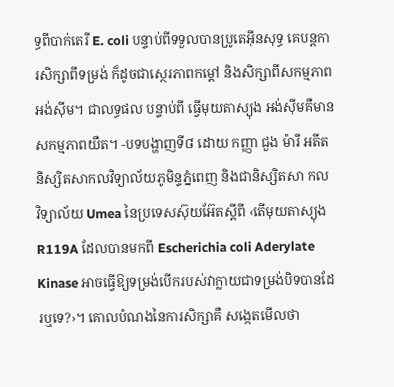ទ្ធពីបាក់តេរី E. coli បន្ទាប់ពីទទួលបានប្រូតេអ៊ីនសុទ្ធ គេបន្តការសិក្សាពីទម្រង់ ក៏ដូចជាស្ថេរភាពកម្តៅ និងសិក្សាពីសកម្មភាពអង់ស៊ីម។ ជាលទ្ធផល បន្ទាប់ពី ធ្វើមុយតាស្យុង អង់ស៊ីមគឺមានសកម្មភាពយឺត។ -បទបង្ហាញទី៨ ដោយ កញ្ញា ជួង ម៉ារី អតីតនិស្សិតសាកលវិទ្យាល័យភូមិន្ទភ្នំពេញ និងជានិស្សិតសា កល វិទ្យាល័យ Umea នៃប្រទេសស៊ុយអ៊ែតស្តីពី ‹តើមុយតាស្យុង R119A ដែលបានមកពី Escherichia coli Aderylate Kinase អាចធ្វើឱ្យទម្រង់បើករបស់វាក្លាយជាទម្រង់បិទបានដែរឬទេ?›។ គោលបំណងនៃការសិក្សាគឺ សង្កេតមើលថា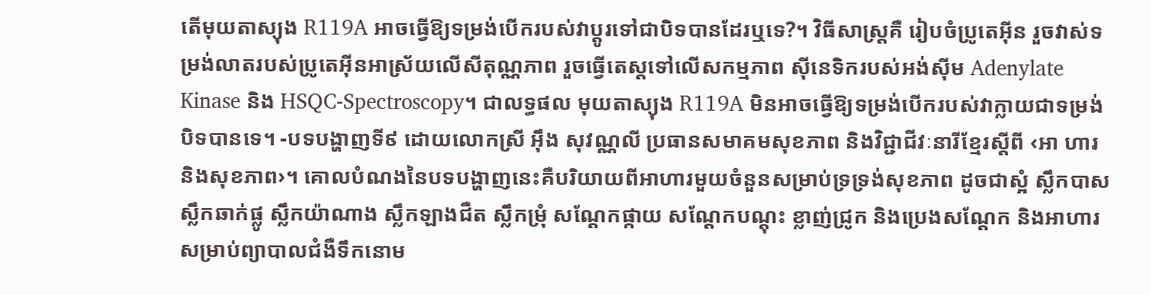តើមុយតាស្យុង R119A អាចធ្វើឱ្យទម្រង់បើករបស់វាប្តូរទៅជាបិទបានដែរឬទេ?។ វិធីសាស្រ្តគឺ រៀបចំប្រូតេអ៊ីន រួចវាស់ទម្រង់លាតរបស់ប្រូតេអ៊ីនអាស្រ័យលើសីតុណ្ណភាព រួចធ្វើតេស្តទៅលើសកម្មភាព ស៊ីនេទិករបស់អង់ស៊ីម Adenylate Kinase និង HSQC-Spectroscopy។ ជាលទ្ធផល មុយតាស្យុង R119A មិនអាចធ្វើឱ្យទម្រង់បើករបស់វាក្លាយជាទម្រង់បិទបានទេ។ -បទបង្ហាញទី៩ ដោយលោកស្រី អ៊ឹង សុវណ្ណលី ប្រធានសមាគមសុខភាព និងវិជ្ជាជីវៈនារីខ្មែរស្តីពី ‹អា ហារ និងសុខភាព›។ គោលបំណងនៃបទបង្ហាញនេះគឺបរិយាយពីអាហារមួយចំនួនសម្រាប់ទ្រទ្រង់សុខភាព ដូចជាស្អំ ស្លឹកបាស ស្លឹកឆាក់ផ្លូ ស្លឹកយ៉ាណាង ស្លឹកឡាងជឺត ស្លឹកម្រុំ សណ្ដែកផ្កាយ សណ្ដែកបណ្ដុះ ខ្លាញ់ជ្រូក និងប្រេងសណ្ដែក និងអាហារសម្រាប់ព្យាបាលជំងឺទឹកនោម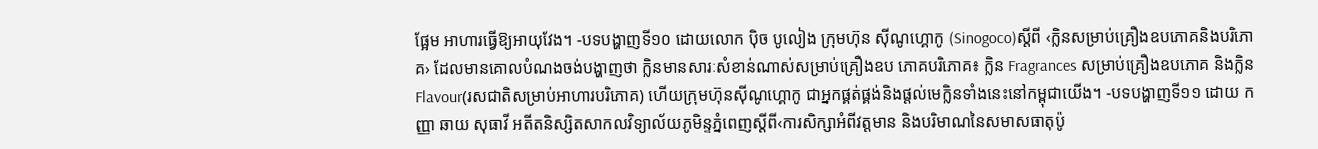ផ្អែម អាហារធ្វើឱ្យអាយុវែង។ -បទបង្ហាញទី១០ ដោយលោក ប៉ិច បូលៀង ក្រុមហ៊ុន ស៊ីណូហ្គោកូ (Sinogoco)ស្តីពី ‹ក្លិនសម្រាប់គ្រឿងឧបភោគនិងបរិភោគ› ដែលមានគោលបំណងចង់បង្ហាញថា ក្លិនមានសារៈសំខាន់ណាស់សម្រាប់គ្រឿងឧប ភោគបរិភោគ៖ ក្លិន Fragrances សម្រាប់គ្រឿងឧបភោគ និងក្លិន Flavour(រសជាតិសម្រាប់អាហារបរិភោគ) ហើយក្រុមហ៊ុនស៊ីណូហ្គោកូ ជាអ្នកផ្គត់ផ្គង់និងផ្តល់មេក្លិនទាំងនេះនៅកម្ពុជាយើង។ -បទបង្ហាញទី១១ ដោយ កញ្ញា ឆាយ សុធាវី អតីតនិស្សិតសាកលវិទ្យាល័យភូមិន្ទភ្នំពេញស្តីពី‹ការសិក្សាអំពីវត្តមាន និងបរិមាណនៃសមាសធាតុប៉ូ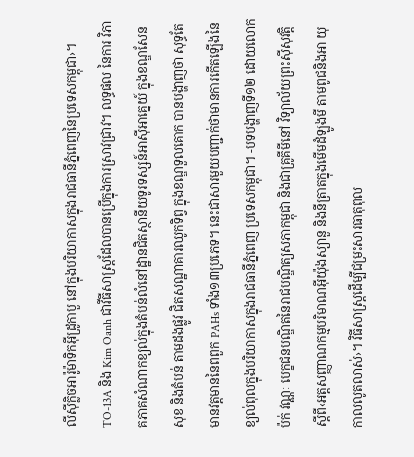លីស៊ីក្លិចអារ៉ូម៉ាទិកអ៊ីដ្រូកាបួ នៅក្នុងបរិយាកាសក្នុងរាជធានីភ្នំពេញនៃប្រទេសកម្ពុជា›។ TO-13A និង Kim Oanh ជាវីធីសាស្រ្តដែលបានប្រើក្នុងការស្រាវជ្រាវ។ លទ្ធផល នៃការ វិភាគភាគសំណាកខ្យល់ក្នុងតំបន់លំនៅដ្ឋានជិតស្ថានីយទូរទស្សន៍អាស៊ីអាគ្នេយ៍ ក្នុងខណ្ឌសែនសុខ និងតំបន់ តាមដងផ្លូវ ជិតសណ្ឋាគារឈូកទិព្វ ក្នុងខណ្ឌទួលគោក បានបង្ហាញថា សុទ្ធតែមានវត្ដមាននៃពពួក PAHs ទាំង១៣ប្រភេទ។ នេះជាសារមួយបញ្ជាក់ថាមានការកើតឡើងនៃខ្យល់ពុលក្នុងបរិយាកាសក្នុងរាជធានីភ្នំពេញ ប្រទេសកម្ពុជា។ -បទបង្ហាញទី១២ ដោយលោក ប៉ក់ វណ្ណៈ បេក្ខជនបណ្ឌិតនៃរាជបណ្ឌិត្យសភាកម្ពុជា និងជាគ្រូគីមីនៅ វិទ្យាល័យព្រះស៊ីសុវត្តិស្តីពី‹អត្តសញ្ញាណកម្មបរិមាណអ៊ីយ៉ុងស្យានួ និងនីត្រាតក្នុងមើមដំឡូងមី តាមពូជនិងអា យុកាលលូតលាស់›។ វិធីសាស្រ្តដើម្បីជម្រះសារធាតុពុល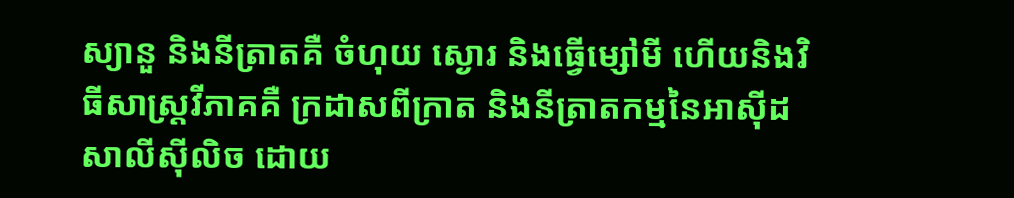ស្យានួ និងនីត្រាតគឺ ចំហុយ ស្ងោរ និងធ្វើម្សៅមី ហើយនិងវិធីសាស្រ្តវីភាគគឺ ក្រដាសពីក្រាត និងនីត្រាតកម្មនៃអាស៊ីដសាលីស៊ីលិច ដោយ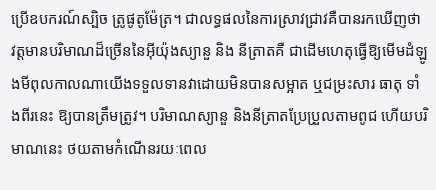ប្រើឧបករណ៍ស្បិច ត្រូផូតូម៉ែត្រ។ ជាលទ្ធផលនៃការស្រាវជ្រាវគឺបានរកឃើញថា វត្តមានបរិមាណដ៏ច្រើននៃអ៊ីយ៉ុងស្យានួ និង នីត្រាតគឺ ជាដើមហេតុធ្វើឱ្យមើមដំឡូងមីពុលកាលណាយើងទទួលទានវាដោយមិនបានសម្អាត ឬជម្រះសារ ធាតុ ទាំងពីរនេះ ឱ្យបានត្រឹមត្រូវ។ បរិមាណស្យានួ និងនីត្រាតប្រែប្រួលតាមពូជ ហើយបរិមាណនេះ ថយតាមកំណើនរយៈពេល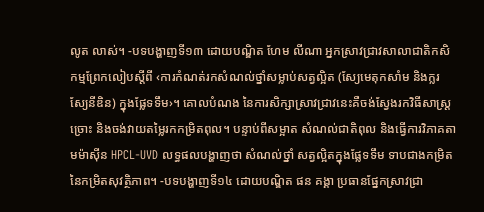លូត លាស់។ -បទបង្ហាញទី១៣ ដោយបណ្ឌិត ហែម លីណា អ្នកស្រាវជ្រាវសាលាជាតិកសិកម្មព្រែកលៀបស្តីពី ‹ការកំណត់រកសំណល់ថ្នាំសម្លាប់សត្វល្អិត (ស្យែមេតុកសាំម និងក្លរស្យែនីឌិន) ក្នុងផ្លែទទឹម›។ គោលបំណង នៃការសិក្សាស្រាវជ្រាវនេះគឺចង់ស្វែងរកវិធីសាស្រ្តច្រោះ និងចង់វាយតម្លៃរកកម្រិតពុល។ បន្ទាប់ពីសម្អាត សំណល់ជាតិពុល និងធ្វើការវិភាគតាមម៉ាស៊ីន HPCL-UVD លទ្ធផលបង្ហាញថា សំណល់ថ្នាំ សត្វល្អិតក្នុងផ្លែទទឹម ទាបជាងកម្រិតនៃកម្រិតសុវត្ថិភាព។ -បទបង្ហាញទី១៤ ដោយបណ្ឌិត ផន គង្គា ប្រធានផ្នែកស្រាវជ្រា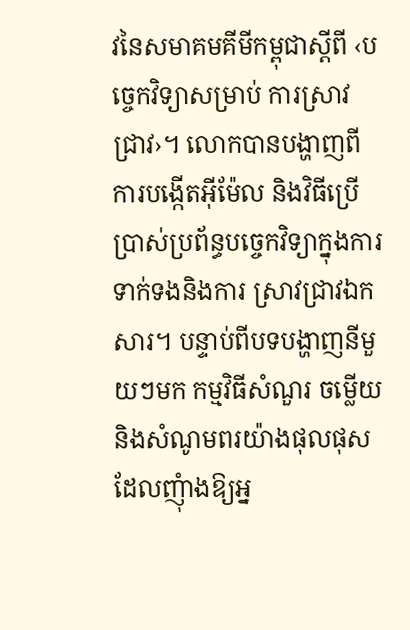វនៃសមាគមគីមីកម្ពុជាស្តីពី ‹បច្ចេកវិទ្យាសម្រាប់ ការស្រាវជ្រាវ›។ លោកបានបង្ហាញពីការបង្កើតអ៊ីម៉ែល និងវិធីប្រើប្រាស់ប្រព័ន្ធបច្ចេកវិទ្យាក្នុងការទាក់ទងនិងការ ស្រាវជ្រាវឯកសារ។ បន្ទាប់ពីបទបង្ហាញនីមួយៗមក កម្មវិធីសំណួរ ចម្លើយ និងសំណូមពរយ៉ាងផុលផុស ដែលញុំាងឱ្យអ្ន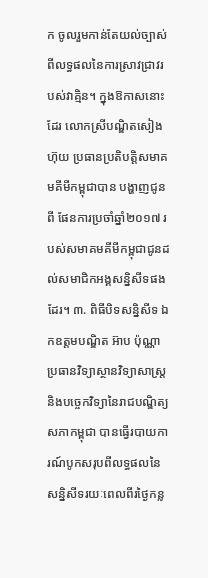ក ចូលរួមកាន់តែយល់ច្បាស់ពីលទ្ធផលនៃការស្រាវជ្រាវរបស់វាគ្មិន។ ក្នុងឱកាសនោះដែរ លោកស្រីបណ្ឌិតសៀង ហ៊ុយ ប្រធានប្រតិបត្តិសមាគមគីមីកម្ពុជាបាន បង្ហាញជូនពី ផែនការប្រចាំឆ្នាំ២០១៧ របស់សមាគមគីមីកម្ពុជាជូនដល់សមាជិកអង្គសន្និសីទផងដែរ។ ៣. ពិធីបិទសន្និសីទ ឯកឧត្តមបណ្ឌិត អ៊ាប ប៉ុណ្ណា ប្រធានវិទ្យាស្ថានវិទ្យាសាស្រ្ត និងបច្ចេកវិទ្យានៃរាជបណ្ឌិត្យសភាកម្ពុជា បានធ្វើរបាយការណ៍បូកសរុបពីលទ្ធផលនៃសន្និសីទរយៈពេលពីរថ្ងៃកន្ល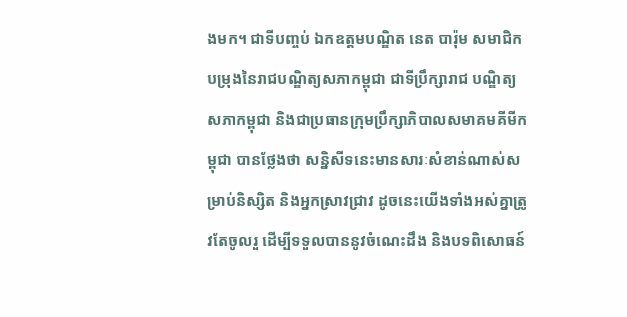ងមក។ ជាទីបញ្ចប់ ឯកឧត្តមបណ្ឌិត នេត បារ៉ុម សមាជិកបម្រុងនៃរាជបណ្ឌិត្យសភាកម្ពុជា ជាទីប្រឹក្សារាជ បណ្ឌិត្យ សភាកម្ពុជា និងជាប្រធានក្រុមប្រឹក្សាភិបាលសមាគមគីមីកម្ពុជា បានថ្លែងថា សន្និសីទនេះមានសារៈសំខាន់ណាស់សម្រាប់និស្សិត និងអ្នកស្រាវជ្រាវ ដូចនេះយើងទាំងអស់គ្នាត្រូវតែចូលរួ ដើម្បីទទួលបាននូវចំណេះដឹង និងបទពិសោធន៍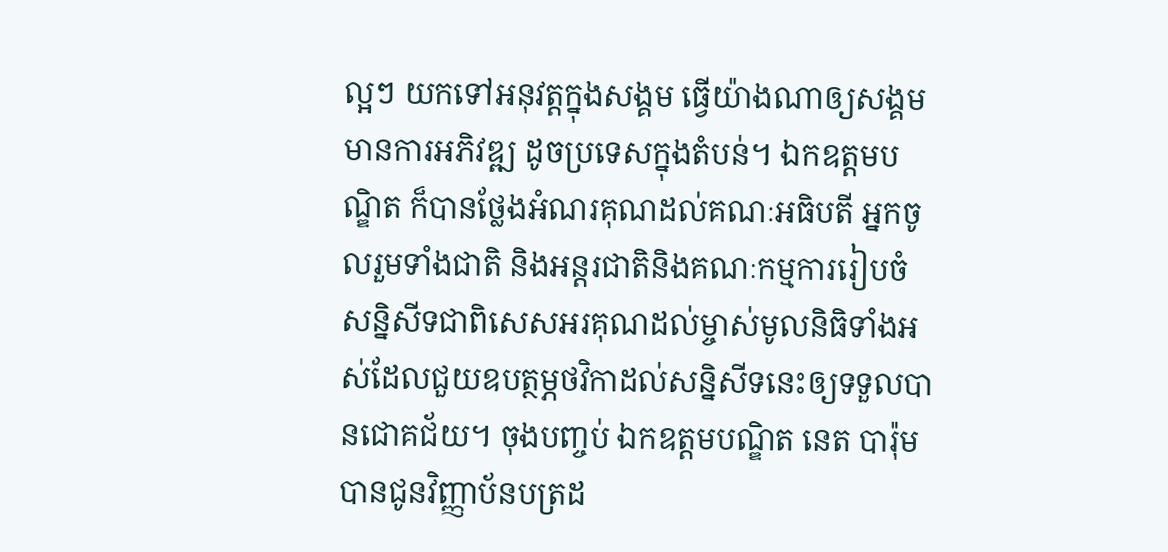ល្អៗ យកទៅអនុវត្តក្នុងសង្គម ធ្វើយ៉ាងណាឲ្យសង្គមមានការអភិវឌ្ឍ ដូចប្រទេសក្នុងតំបន់។ ឯកឧត្តមបណ្ឌិត ក៏បានថ្លែងអំណរគុណដល់គណៈអធិបតី អ្នកចូលរួមទាំងជាតិ និងអន្តរជាតិនិងគណៈកម្មការរៀបចំសន្និសីទជាពិសេសអរគុណដល់ម្ចាស់មូលនិធិទាំងអស់ដែលជួយឧបត្ថម្ភថវិកាដល់សន្និសីទនេះឲ្យទទួលបានជោគជ័យ។ ចុងបញ្ចប់ ឯកឧត្តមបណ្ឌិត នេត បារ៉ុម បានជូនវិញ្ញាប័នបត្រដ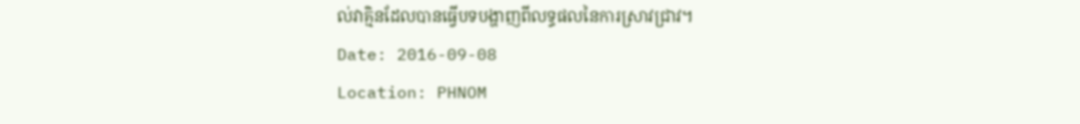ល់វាគ្មិនដែលបានធ្វើបទបង្ហាញពីលទ្ធផលនៃការស្រាវជ្រាវ។
Date: 2016-09-08
Location: PHNOM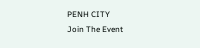PENH CITY
Join The Event